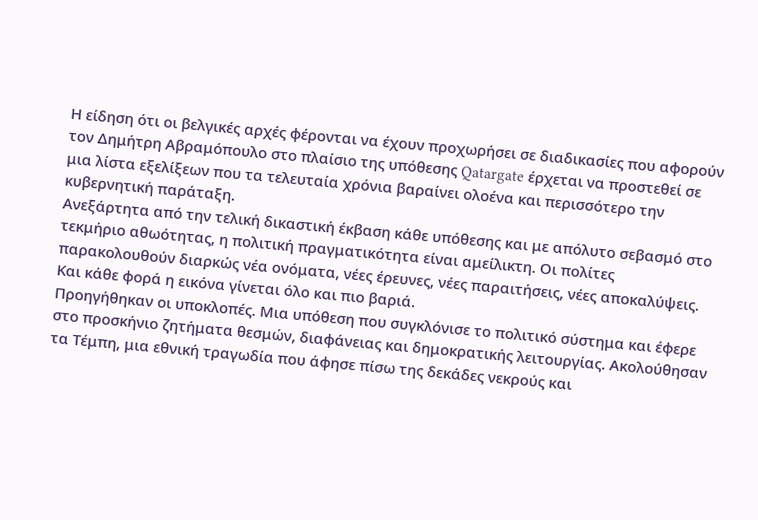Η είδηση ότι οι βελγικές αρχές φέρονται να έχουν προχωρήσει σε διαδικασίες που αφορούν τον Δημήτρη Αβραμόπουλο στο πλαίσιο της υπόθεσης Qatargate έρχεται να προστεθεί σε μια λίστα εξελίξεων που τα τελευταία χρόνια βαραίνει ολοένα και περισσότερο την κυβερνητική παράταξη.
Ανεξάρτητα από την τελική δικαστική έκβαση κάθε υπόθεσης και με απόλυτο σεβασμό στο τεκμήριο αθωότητας, η πολιτική πραγματικότητα είναι αμείλικτη. Οι πολίτες παρακολουθούν διαρκώς νέα ονόματα, νέες έρευνες, νέες παραιτήσεις, νέες αποκαλύψεις. Και κάθε φορά η εικόνα γίνεται όλο και πιο βαριά.
Προηγήθηκαν οι υποκλοπές. Μια υπόθεση που συγκλόνισε το πολιτικό σύστημα και έφερε στο προσκήνιο ζητήματα θεσμών, διαφάνειας και δημοκρατικής λειτουργίας. Ακολούθησαν τα Τέμπη, μια εθνική τραγωδία που άφησε πίσω της δεκάδες νεκρούς και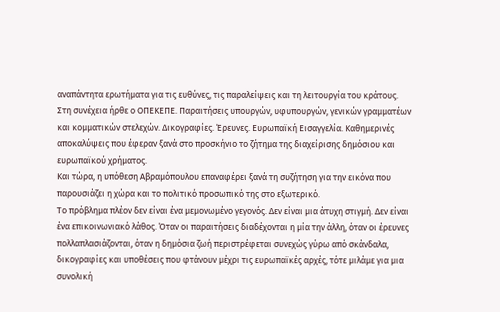αναπάντητα ερωτήματα για τις ευθύνες, τις παραλείψεις και τη λειτουργία του κράτους.
Στη συνέχεια ήρθε ο ΟΠΕΚΕΠΕ. Παραιτήσεις υπουργών, υφυπουργών, γενικών γραμματέων και κομματικών στελεχών. Δικογραφίες. Έρευνες. Ευρωπαϊκή Εισαγγελία. Καθημερινές αποκαλύψεις που έφεραν ξανά στο προσκήνιο το ζήτημα της διαχείρισης δημόσιου και ευρωπαϊκού χρήματος.
Και τώρα, η υπόθεση Αβραμόπουλου επαναφέρει ξανά τη συζήτηση για την εικόνα που παρουσιάζει η χώρα και το πολιτικό προσωπικό της στο εξωτερικό.
Το πρόβλημα πλέον δεν είναι ένα μεμονωμένο γεγονός. Δεν είναι μια άτυχη στιγμή. Δεν είναι ένα επικοινωνιακό λάθος. Όταν οι παραιτήσεις διαδέχονται η μία την άλλη, όταν οι έρευνες πολλαπλασιάζονται, όταν η δημόσια ζωή περιστρέφεται συνεχώς γύρω από σκάνδαλα, δικογραφίες και υποθέσεις που φτάνουν μέχρι τις ευρωπαϊκές αρχές, τότε μιλάμε για μια συνολική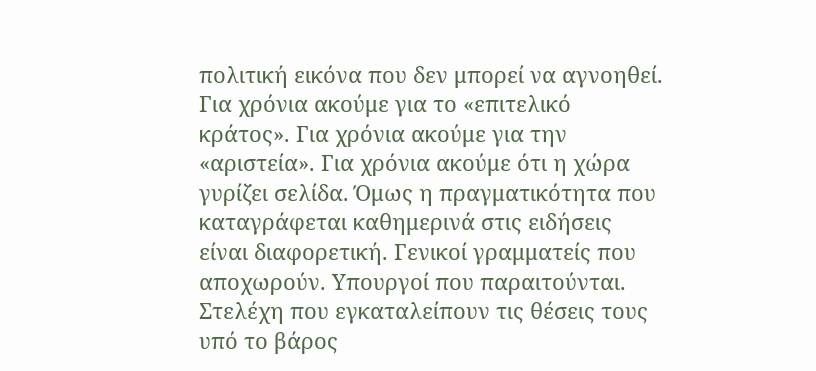πολιτική εικόνα που δεν μπορεί να αγνοηθεί.
Για χρόνια ακούμε για το «επιτελικό κράτος». Για χρόνια ακούμε για την «αριστεία». Για χρόνια ακούμε ότι η χώρα γυρίζει σελίδα. Όμως η πραγματικότητα που καταγράφεται καθημερινά στις ειδήσεις είναι διαφορετική. Γενικοί γραμματείς που αποχωρούν. Υπουργοί που παραιτούνται. Στελέχη που εγκαταλείπουν τις θέσεις τους υπό το βάρος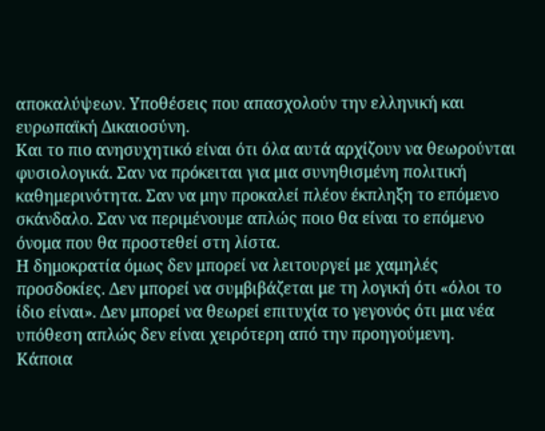αποκαλύψεων. Υποθέσεις που απασχολούν την ελληνική και ευρωπαϊκή Δικαιοσύνη.
Και το πιο ανησυχητικό είναι ότι όλα αυτά αρχίζουν να θεωρούνται φυσιολογικά. Σαν να πρόκειται για μια συνηθισμένη πολιτική καθημερινότητα. Σαν να μην προκαλεί πλέον έκπληξη το επόμενο σκάνδαλο. Σαν να περιμένουμε απλώς ποιο θα είναι το επόμενο όνομα που θα προστεθεί στη λίστα.
Η δημοκρατία όμως δεν μπορεί να λειτουργεί με χαμηλές προσδοκίες. Δεν μπορεί να συμβιβάζεται με τη λογική ότι «όλοι το ίδιο είναι». Δεν μπορεί να θεωρεί επιτυχία το γεγονός ότι μια νέα υπόθεση απλώς δεν είναι χειρότερη από την προηγούμενη.
Κάποια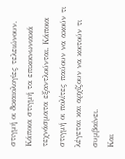στιγμή οι δικαιολογίες τελειώνουν. Κάποια στιγμή τα επικοινωνιακά τεχνάσματα εξαντλούνται. Κάποια στιγμή οι πολίτες παύουν να ακούν τι λέγεται και αρχίζουν να κοιτούν τι συμβαίνει.
Και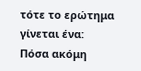τότε το ερώτημα γίνεται ένα:
Πόσα ακόμη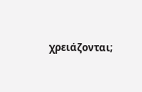χρειάζονται;